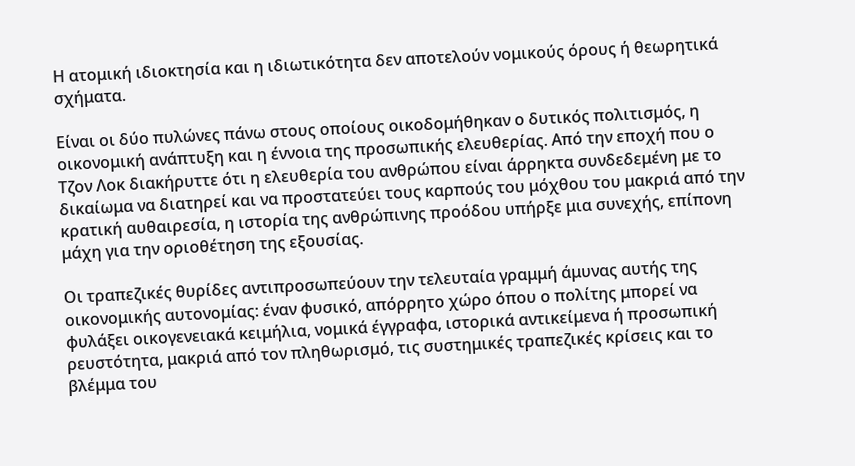Η ατομική ιδιοκτησία και η ιδιωτικότητα δεν αποτελούν νομικούς όρους ή θεωρητικά σχήματα.

Είναι οι δύο πυλώνες πάνω στους οποίους οικοδομήθηκαν ο δυτικός πολιτισμός, η οικονομική ανάπτυξη και η έννοια της προσωπικής ελευθερίας. Από την εποχή που ο Τζον Λοκ διακήρυττε ότι η ελευθερία του ανθρώπου είναι άρρηκτα συνδεδεμένη με το δικαίωμα να διατηρεί και να προστατεύει τους καρπούς του μόχθου του μακριά από την κρατική αυθαιρεσία, η ιστορία της ανθρώπινης προόδου υπήρξε μια συνεχής, επίπονη μάχη για την οριοθέτηση της εξουσίας.

Οι τραπεζικές θυρίδες αντιπροσωπεύουν την τελευταία γραμμή άμυνας αυτής της οικονομικής αυτονομίας: έναν φυσικό, απόρρητο χώρο όπου ο πολίτης μπορεί να φυλάξει οικογενειακά κειμήλια, νομικά έγγραφα, ιστορικά αντικείμενα ή προσωπική ρευστότητα, μακριά από τον πληθωρισμό, τις συστημικές τραπεζικές κρίσεις και το βλέμμα του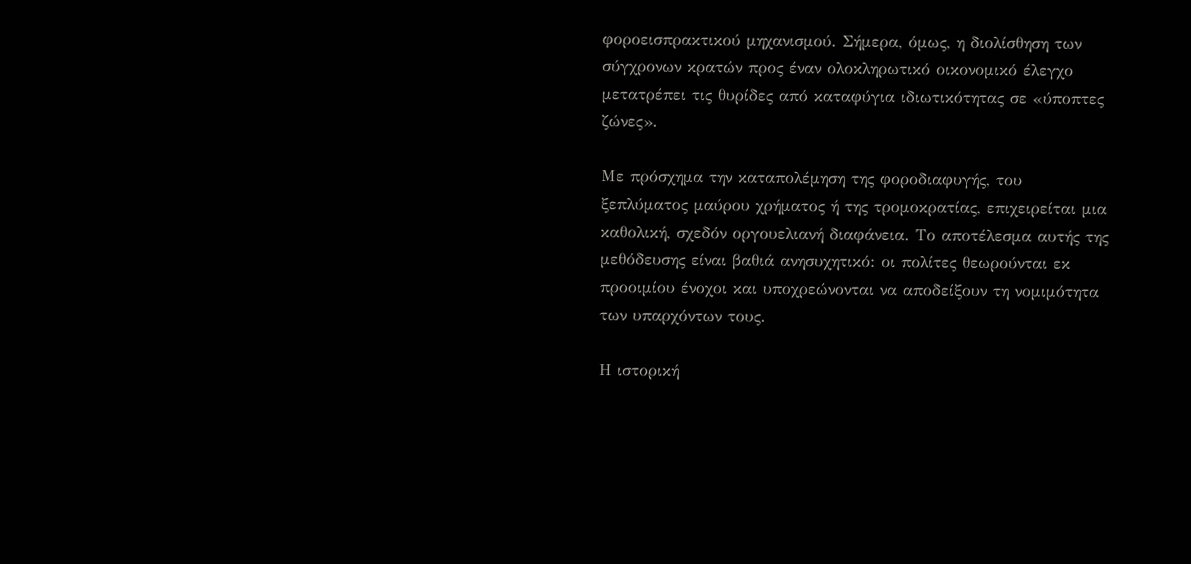φοροεισπρακτικού μηχανισμού. Σήμερα, όμως, η διολίσθηση των σύγχρονων κρατών προς έναν ολοκληρωτικό οικονομικό έλεγχο μετατρέπει τις θυρίδες από καταφύγια ιδιωτικότητας σε «ύποπτες ζώνες».

Με πρόσχημα την καταπολέμηση της φοροδιαφυγής, του ξεπλύματος μαύρου χρήματος ή της τρομοκρατίας, επιχειρείται μια καθολική, σχεδόν οργουελιανή διαφάνεια. Το αποτέλεσμα αυτής της μεθόδευσης είναι βαθιά ανησυχητικό: οι πολίτες θεωρούνται εκ προοιμίου ένοχοι και υποχρεώνονται να αποδείξουν τη νομιμότητα των υπαρχόντων τους.

Η ιστορική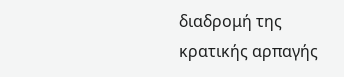διαδρομή της κρατικής αρπαγής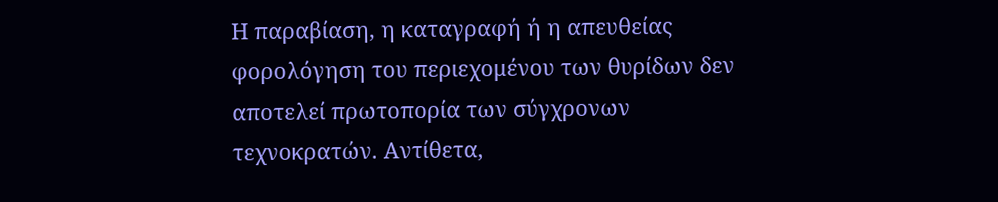Η παραβίαση, η καταγραφή ή η απευθείας φορολόγηση του περιεχομένου των θυρίδων δεν αποτελεί πρωτοπορία των σύγχρονων τεχνοκρατών. Αντίθετα,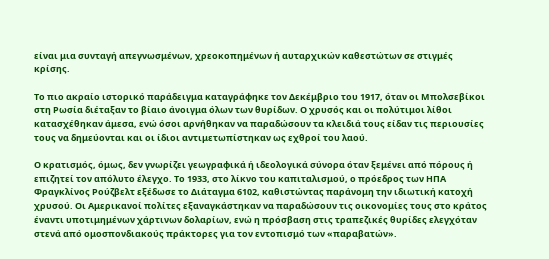είναι μια συνταγή απεγνωσμένων, χρεοκοπημένων ή αυταρχικών καθεστώτων σε στιγμές κρίσης.

Το πιο ακραίο ιστορικό παράδειγμα καταγράφηκε τον Δεκέμβριο του 1917, όταν οι Μπολσεβίκοι στη Ρωσία διέταξαν το βίαιο άνοιγμα όλων των θυρίδων. Ο χρυσός και οι πολύτιμοι λίθοι κατασχέθηκαν άμεσα, ενώ όσοι αρνήθηκαν να παραδώσουν τα κλειδιά τους είδαν τις περιουσίες τους να δημεύονται και οι ίδιοι αντιμετωπίστηκαν ως εχθροί του λαού.

Ο κρατισμός, όμως, δεν γνωρίζει γεωγραφικά ή ιδεολογικά σύνορα όταν ξεμένει από πόρους ή επιζητεί τον απόλυτο έλεγχο. Το 1933, στο λίκνο του καπιταλισμού, ο πρόεδρος των ΗΠΑ Φραγκλίνος Ρούζβελτ εξέδωσε το Διάταγμα 6102, καθιστώντας παράνομη την ιδιωτική κατοχή χρυσού. Οι Αμερικανοί πολίτες εξαναγκάστηκαν να παραδώσουν τις οικονομίες τους στο κράτος έναντι υποτιμημένων χάρτινων δολαρίων, ενώ η πρόσβαση στις τραπεζικές θυρίδες ελεγχόταν στενά από ομοσπονδιακούς πράκτορες για τον εντοπισμό των «παραβατών».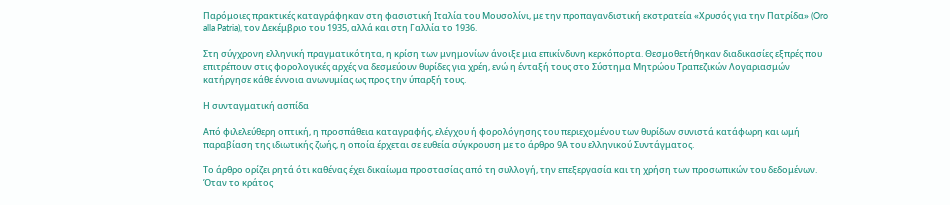Παρόμοιες πρακτικές καταγράφηκαν στη φασιστική Ιταλία του Μουσολίνι, με την προπαγανδιστική εκστρατεία «Χρυσός για την Πατρίδα» (Oro alla Patria), τον Δεκέμβριο του 1935, αλλά και στη Γαλλία το 1936.

Στη σύγχρονη ελληνική πραγματικότητα, η κρίση των μνημονίων άνοιξε μια επικίνδυνη κερκόπορτα. Θεσμοθετήθηκαν διαδικασίες εξπρές που επιτρέπουν στις φορολογικές αρχές να δεσμεύουν θυρίδες για χρέη, ενώ η ένταξή τους στο Σύστημα Μητρώου Τραπεζικών Λογαριασμών κατήργησε κάθε έννοια ανωνυμίας ως προς την ύπαρξή τους.

Η συνταγματική ασπίδα

Από φιλελεύθερη οπτική, η προσπάθεια καταγραφής, ελέγχου ή φορολόγησης του περιεχομένου των θυρίδων συνιστά κατάφωρη και ωμή παραβίαση της ιδιωτικής ζωής, η οποία έρχεται σε ευθεία σύγκρουση με το άρθρο 9Α του ελληνικού Συντάγματος.

Το άρθρο ορίζει ρητά ότι καθένας έχει δικαίωμα προστασίας από τη συλλογή, την επεξεργασία και τη χρήση των προσωπικών του δεδομένων. Όταν το κράτος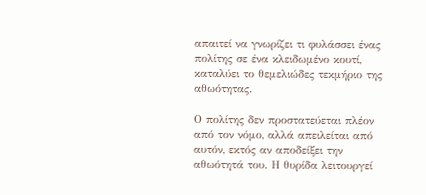απαιτεί να γνωρίζει τι φυλάσσει ένας πολίτης σε ένα κλειδωμένο κουτί, καταλύει το θεμελιώδες τεκμήριο της αθωότητας.

Ο πολίτης δεν προστατεύεται πλέον από τον νόμο, αλλά απειλείται από αυτόν, εκτός αν αποδείξει την αθωότητά του. Η θυρίδα λειτουργεί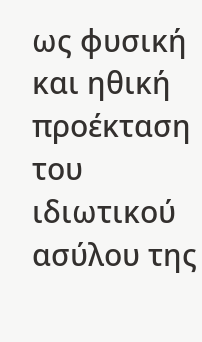ως φυσική και ηθική προέκταση του ιδιωτικού ασύλου της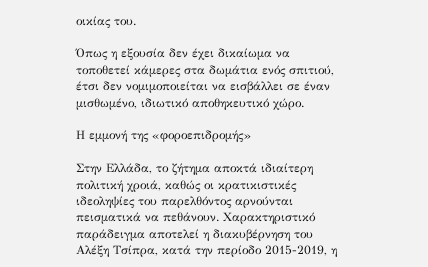οικίας του.

Όπως η εξουσία δεν έχει δικαίωμα να τοποθετεί κάμερες στα δωμάτια ενός σπιτιού, έτσι δεν νομιμοποιείται να εισβάλλει σε έναν μισθωμένο, ιδιωτικό αποθηκευτικό χώρο.

Η εμμονή της «φοροεπιδρομής»

Στην Ελλάδα, το ζήτημα αποκτά ιδιαίτερη πολιτική χροιά, καθώς οι κρατικιστικές ιδεοληψίες του παρελθόντος αρνούνται πεισματικά να πεθάνουν. Χαρακτηριστικό παράδειγμα αποτελεί η διακυβέρνηση του Αλέξη Τσίπρα, κατά την περίοδο 2015-2019, η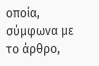οποία, σύμφωνα με το άρθρο,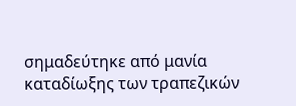σημαδεύτηκε από μανία καταδίωξης των τραπεζικών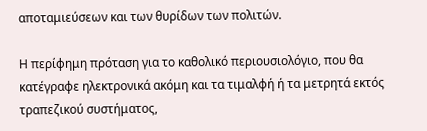αποταμιεύσεων και των θυρίδων των πολιτών.

Η περίφημη πρόταση για το καθολικό περιουσιολόγιο, που θα κατέγραφε ηλεκτρονικά ακόμη και τα τιμαλφή ή τα μετρητά εκτός τραπεζικού συστήματος,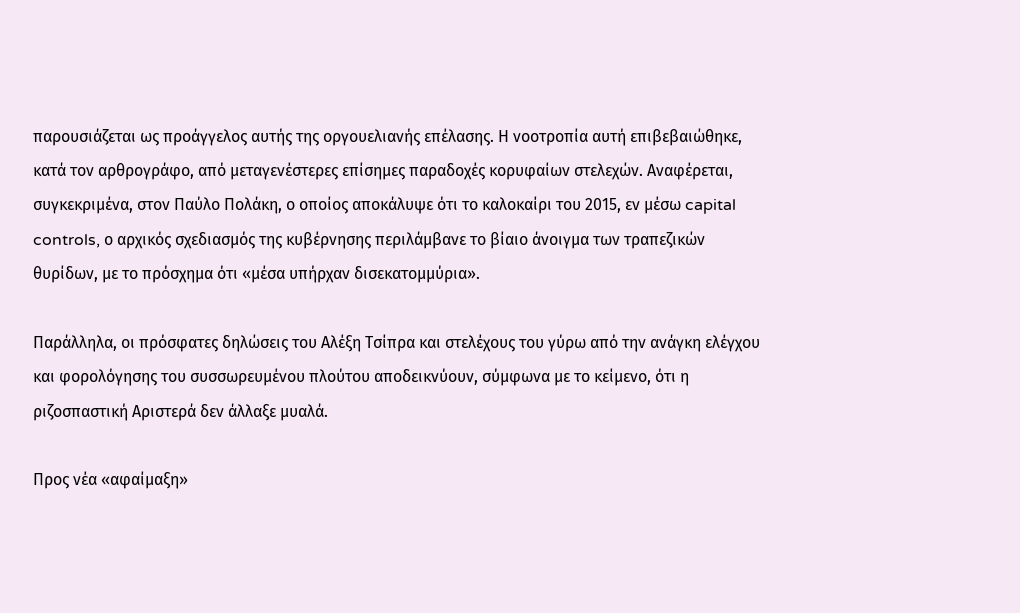παρουσιάζεται ως προάγγελος αυτής της οργουελιανής επέλασης. Η νοοτροπία αυτή επιβεβαιώθηκε, κατά τον αρθρογράφο, από μεταγενέστερες επίσημες παραδοχές κορυφαίων στελεχών. Αναφέρεται, συγκεκριμένα, στον Παύλο Πολάκη, ο οποίος αποκάλυψε ότι το καλοκαίρι του 2015, εν μέσω capital controls, ο αρχικός σχεδιασμός της κυβέρνησης περιλάμβανε το βίαιο άνοιγμα των τραπεζικών θυρίδων, με το πρόσχημα ότι «μέσα υπήρχαν δισεκατομμύρια».

Παράλληλα, οι πρόσφατες δηλώσεις του Αλέξη Τσίπρα και στελέχους του γύρω από την ανάγκη ελέγχου και φορολόγησης του συσσωρευμένου πλούτου αποδεικνύουν, σύμφωνα με το κείμενο, ότι η ριζοσπαστική Αριστερά δεν άλλαξε μυαλά.

Προς νέα «αφαίμαξη»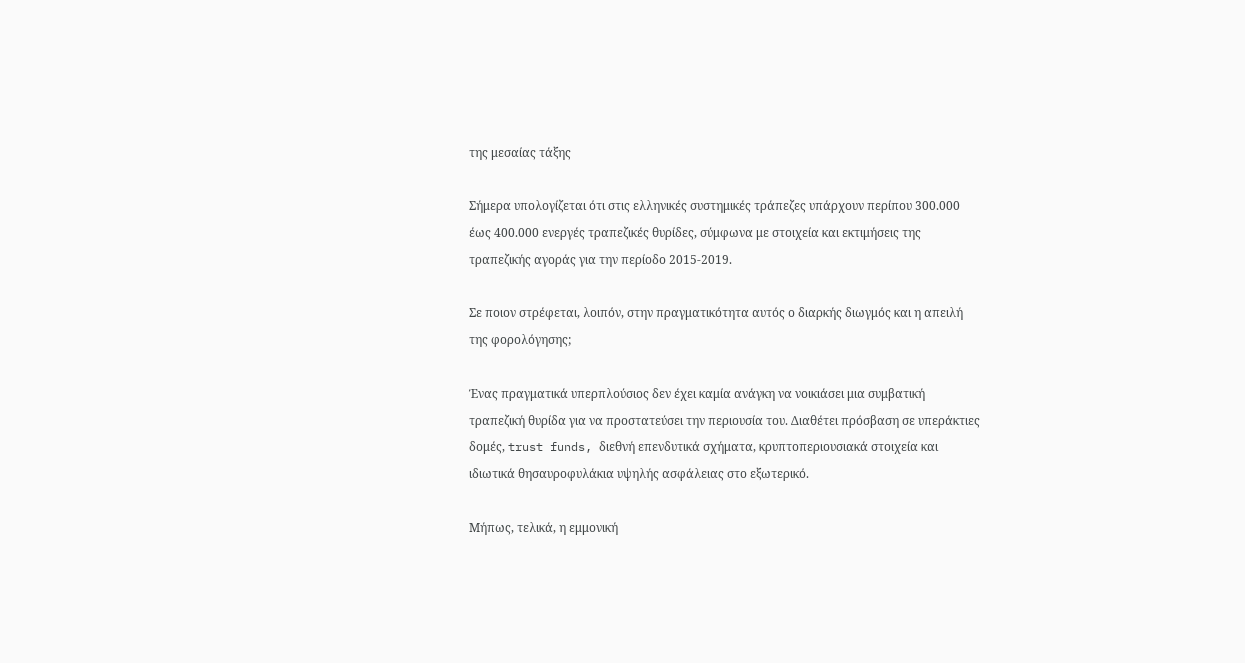της μεσαίας τάξης

Σήμερα υπολογίζεται ότι στις ελληνικές συστημικές τράπεζες υπάρχουν περίπου 300.000 έως 400.000 ενεργές τραπεζικές θυρίδες, σύμφωνα με στοιχεία και εκτιμήσεις της τραπεζικής αγοράς για την περίοδο 2015-2019.

Σε ποιον στρέφεται, λοιπόν, στην πραγματικότητα αυτός ο διαρκής διωγμός και η απειλή της φορολόγησης;

Ένας πραγματικά υπερπλούσιος δεν έχει καμία ανάγκη να νοικιάσει μια συμβατική τραπεζική θυρίδα για να προστατεύσει την περιουσία του. Διαθέτει πρόσβαση σε υπεράκτιες δομές, trust funds, διεθνή επενδυτικά σχήματα, κρυπτοπεριουσιακά στοιχεία και ιδιωτικά θησαυροφυλάκια υψηλής ασφάλειας στο εξωτερικό.

Μήπως, τελικά, η εμμονική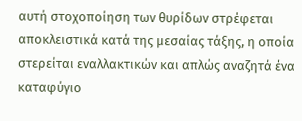αυτή στοχοποίηση των θυρίδων στρέφεται αποκλειστικά κατά της μεσαίας τάξης, η οποία στερείται εναλλακτικών και απλώς αναζητά ένα καταφύγιο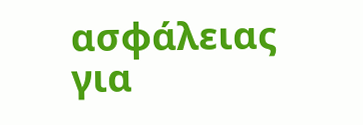ασφάλειας για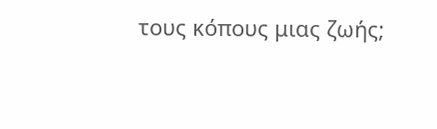τους κόπους μιας ζωής;